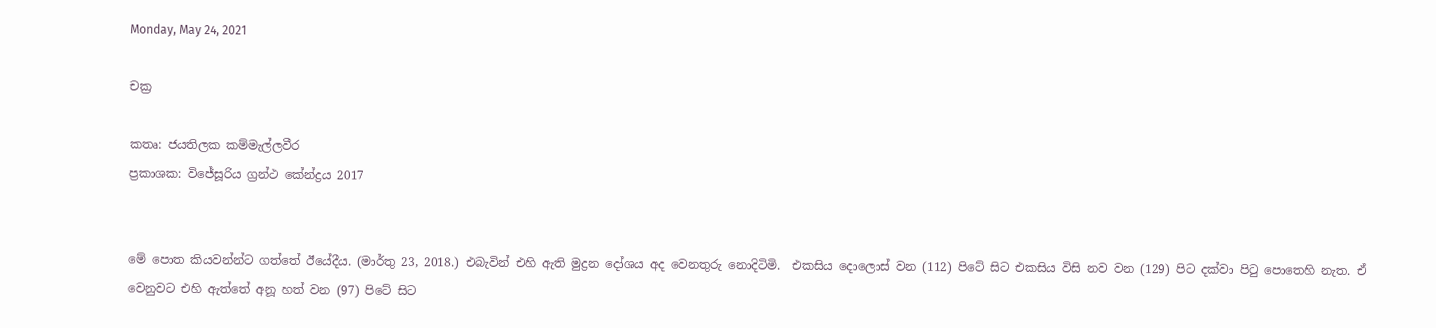Monday, May 24, 2021

චක්‍ර

කතෘ: ජයතිලක කම්මැල්ලවීර
ප්‍රකාශක: විජේසූරිය ග්‍රන්ථ කේන්ද්‍රය 2017


මේ පොත කියවන්න්ට ගත්තේ ඊයේදීය. (මාර්තු 23, 2018.) එබැවින් එහි ඇති මුද්‍රන දෝශය අද වෙනතුරු නොදිටිමි.  එකසිය දොලොස් වන (112) පිටේ සිට එකසිය විසි නව වන (129) පිට දක්වා පිටු පොතෙහි නැත. ඒ වෙනුවට එහි ඇත්තේ අනූ හත් වන (97) පිටේ සිට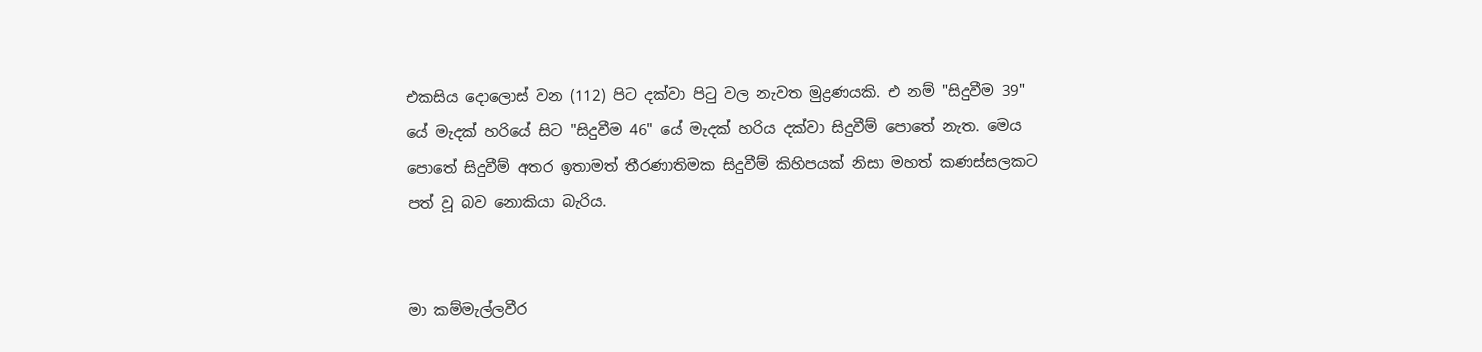එකසිය දොලොස් වන (112) පිට දක්වා පිටු වල නැවත මුද්‍රණයකි. එ නම් "සිදුවීම 39" යේ මැදක් හරියේ සිට "සිදුවීම 46" යේ මැදක් හරිය දක්වා සිදුවීම් පොතේ නැත. මෙය පොතේ සිදුවීම් අතර ඉතාමත් තීරණාතිමක සිදුවීම් කිහිපයක් නිසා මහත් කණස්සලකට පත් වූ බව නොකියා බැරිය.


මා කම්මැල්ලවීර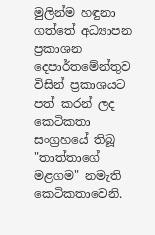මුලින්ම හඳුනා ගත්තේ අධ්‍යාපන ප්‍රකාශන දෙපාර්තමේන්තුව විසින් ප්‍රකාශයට පත් කරන් ලද කෙටිකතා සංග්‍රහයේ තිබූ "තාත්තාගේ මළගම" නමැති කෙටිකතාවෙනි.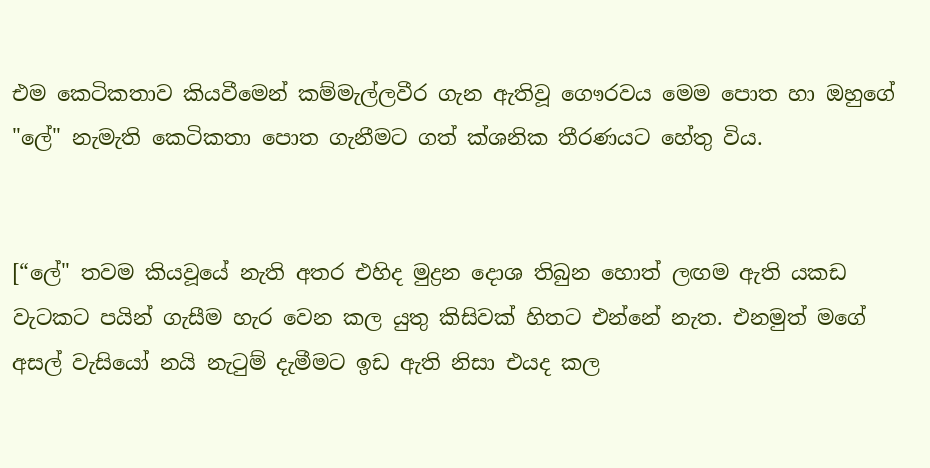එම කෙටිකතාව කියවීමෙන් කම්මැල්ලවීර ගැන ඇතිවූ ගෞරවය මෙම පොත හා ඔහුගේ "ලේ" නැමැති කෙටිකතා පොත ගැනීමට ගත් ක්ශනික තීරණයට හේතු විය.


[“ලේ" තවම කියවූයේ නැති අතර එහිද මුද්‍රන දොශ තිබුන හොත් ලඟම ඇති යකඩ වැටකට පයින් ගැසීම හැර වෙන කල යුතු කිසිවක් හිතට එන්නේ නැත. එනමුත් මගේ අසල් වැසියෝ නයි නැටුම් දැමීමට ඉඩ ඇති නිසා එයද කල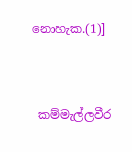නොහැක.(1)]


 කම්මැල්ලවීර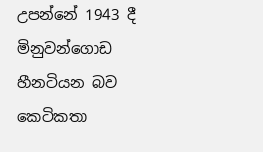උපන්නේ 1943 දී මිනුවන්ගොඩ හීනටියන බව කෙටිකතා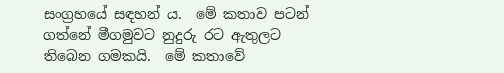සංග්‍රහයේ සඳහන් ය.  මේ කතාව පටන් ගත්නේ මීගමුවට නුදුරු රට ඇතුලට තිබෙන ගමකයි.  මේ කතාවේ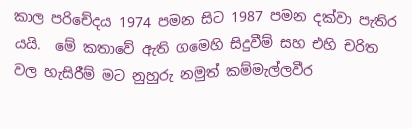කාල පරිචේදය 1974 පමන සිට 1987 පමන දක්වා පැතිර යයි.  මේ කතාවේ ඇති ගමෙහි සිදුවීම් සහ එහි චරිත වල හැසිරීම් මට නුහුරු නමුත් කම්මැල්ලවීර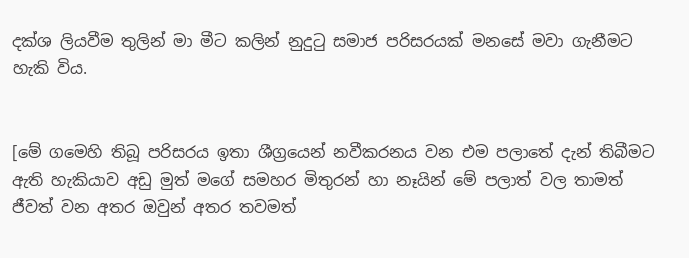දක්ශ ලියවීම තුලින් මා මීට කලින් නුදුටු සමාජ පරිසරයක් මනසේ මවා ගැනීමට හැකි විය.


[මේ ගමෙහි තිබූ පරිසරය ඉතා ශීග්‍රයෙන් නවීකරනය වන එම පලාතේ දැන් තිබීමට ඇති හැකියාව අඩු මුත් මගේ සමහර මිතුරන් හා නෑයින් මේ පලාත් වල තාමත් ජීවත් වන අතර ඔවුන් අතර තවමත්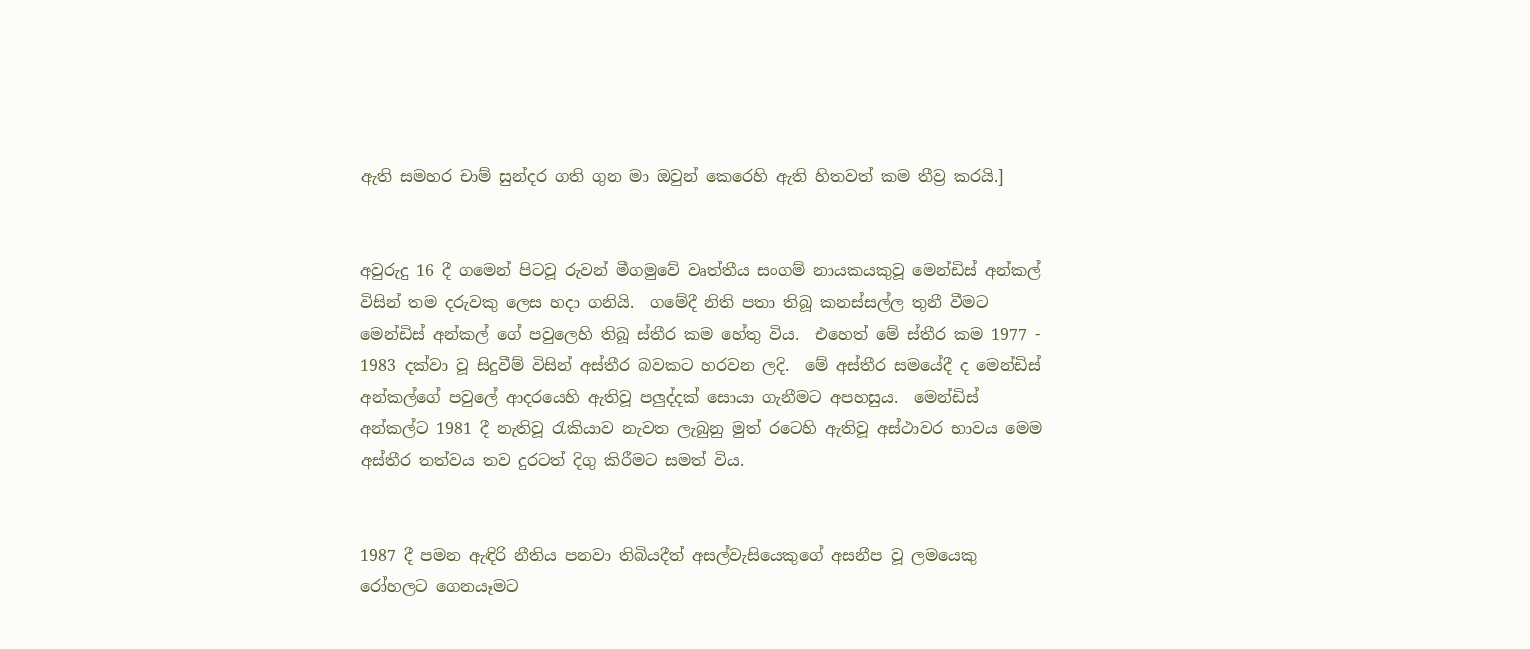ඇති සමහර චාම් සුන්දර ගති ගුන මා ඔවුන් කෙරෙහි ඇති හිතවත් කම තීව්‍ර කරයි.]


අවුරුදු 16 දී ගමෙන් පිටවූ රුවන් මීගමුවේ වෘත්තීය සංගම් නායකයකුවූ මෙන්ඩිස් අන්කල් විසින් තම දරුවකු ලෙස හදා ගනියි.  ගමේදී නිති පතා තිබූ කනස්සල්ල තුනී වීමට මෙන්ඩිස් අන්කල් ගේ පවුලෙහි තිබූ ස්තීර කම හේතු විය.  එහෙත් මේ ස්තීර කම 1977 - 1983 දක්වා වූ සිදුවීම් විසින් අස්තීර බවකට හරවන ලදි.  මේ අස්තීර සමයේදී ද මෙන්ඩිස් අන්කල්ගේ පවුලේ ආදරයෙහි ඇතිවූ පලුද්දක් සොයා ගැනීමට අපහසුය.  මෙන්ඩිස් අන්කල්ට 1981 දී නැතිවූ රැකියාව නැවත ලැබුනු මුත් රටෙහි ඇතිවූ අස්ථාවර භාවය මෙම අස්තීර තත්වය තව දුරටත් දිගු කිරීමට සමත් විය.


1987 දී පමන ඇඳිරි නීතිය පනවා තිබියදීත් අසල්වැසියෙකුගේ අසනීප වූ ලමයෙකු රෝහලට ගෙනයෑමට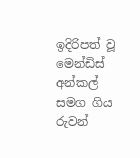ඉදිරිපත් වූ මෙන්ඩිස් අන්කල් සමග ගිය රුවන්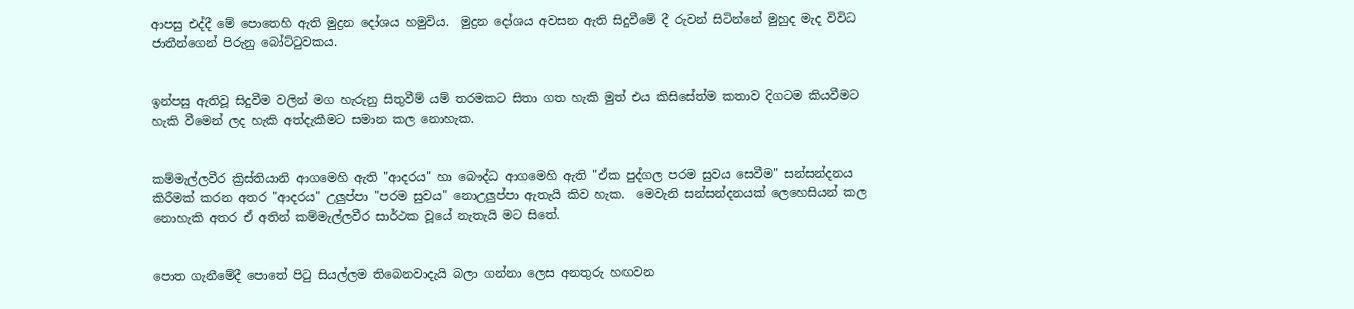ආපසු එද්දී මේ පොතෙහි ඇති මුද්‍රන දෝශය හමුවිය.  මුද්‍රන දෝශය අවසන ඇති සිදුවීමේ දී රුවන් සිටින්නේ මුහුද මැද විවිධ ජාතීන්ගෙන් පිරුනු බෝට්ටුවකය.


ඉන්පසු ඇතිවූ සිදුවීම වලින් මග හැරුනු සිතුවීම් යම් තරමකට සිතා ගත හැකි මුත් එය කිසිසේත්ම කතාව දිගටම කියවීමට හැකි වීමෙන් ලද හැකි අත්දැකීමට සමාන කල නොහැක.


කම්මැල්ලවීර ක්‍රිස්තියානි ආගමෙහි ඇති "ආදරය" හා බෞද්ධ ආගමෙහි ඇති "ඒක පුද්ගල පරම සුවය සෙවීම" සන්සන්දනය කිරීමක් කරන අතර "ආදරය" උලුප්පා "පරම සුවය" නොඋලුප්පා ඇතැයි කිව හැක.  මෙවැනි සන්සන්දනයක් ලෙහෙසියන් කල නොහැකි අතර ඒ අතින් කම්මැල්ලවීර සාර්ථක වූයේ නැතැයි මට සිතේ.


පොත ගැනීමේදී පොතේ පිටු සියල්ලම තිබෙනවාදැයි බලා ගන්නා ලෙස අනතුරු හඟවන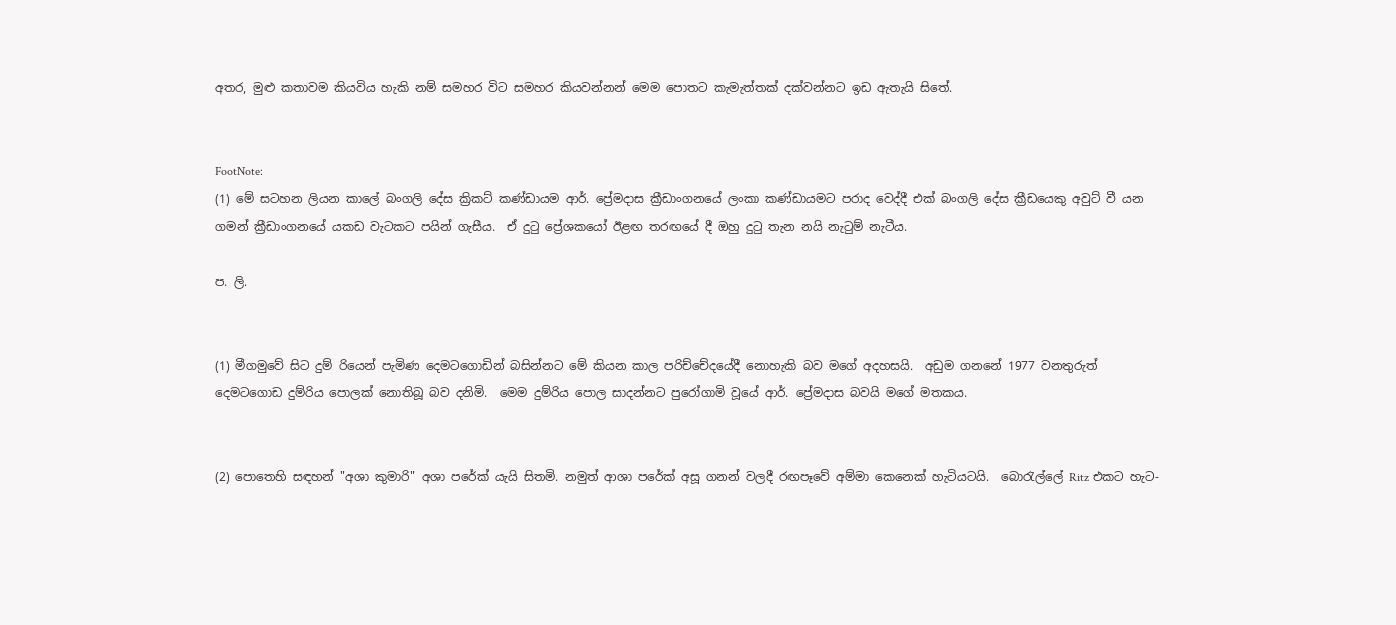අතර, මුළු කතාවම කියවිය හැකි නම් සමහර විට සමහර කියවන්නන් මෙම පොතට කැමැත්තක් දක්වන්නට ඉඩ ඇතැයි සිතේ.


FootNote:
(1) මේ සටහන ලියන කාලේ බංගලි දේස ක්‍රිකට් කණ්ඩායම ආර්. ප්‍රේමදාස ක්‍රීඩාංගනයේ ලංකා කණ්ඩායමට පරාද වෙද්දී එක් බංගලි දේස ක්‍රීඩයෙකු අවුට් වී යන ගමන් ක්‍රීඩාංගනයේ යකඩ වැටකට පයින් ගැසීය.  ඒ දුටු ප්‍රේශකයෝ ඊළඟ තරඟයේ දී ඔහු දුටු තැන නයි නැටුම් නැටීය.

ප. ලි.


(1) මීගමුවේ සිට දුම් රියෙන් පැමිණ දෙමටගොඩින් බසින්නට මේ කියන කාල පරිච්චේදයේදී නොහැකි බව මගේ අදහසයි.  අඩුම ගනනේ 1977 වනතුරුත් දෙමටගොඩ දුම්රිය පොලක් නොතිබූ බව දනිමි.  මෙම දුම්රිය පොල සාදන්නට පුරෝගාමි වූයේ ආර්. ප්‍රේමදාස බවයි මගේ මතකය.


(2) පොතෙහි සඳහන් "අශා කුමාරි" අශා පරේක් යැයි සිතමි. නමුත් ආශා පරේක් අසූ ගනන් වලදී රඟපෑවේ අම්මා කෙනෙක් හැටියටයි.  බොරැල්ලේ Ritz එකට හැට-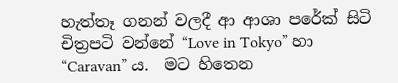හැත්තෑ ගනන් වලදී ආ ආශා පරේක් සිටි චිත්‍රපටි වන්නේ “Love in Tokyo” හා “Caravan” ය.  මට හිතෙන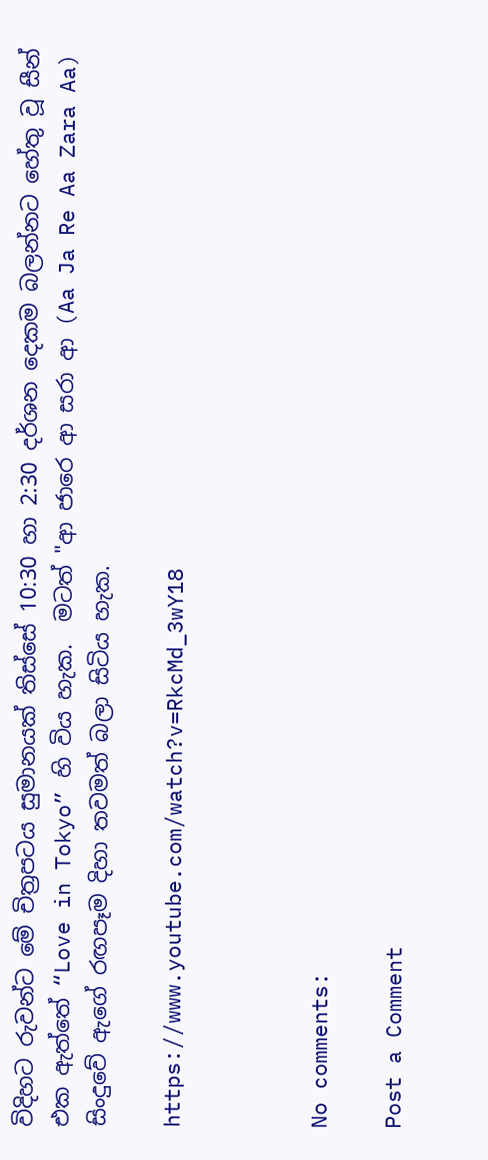විදිහට රුවන්ට මේ චිත්‍රපටය සුමානයක් තිස්සේ 10:30 හා 2:30 දර්ශන දෙකම බලන්නට හේතු වූ සීන් එක ඇත්තේ “Love in Tokyo” හි විය හැක.  මටත් "ආ ජාරෙ ආ සරා ආ (Aa Ja Re Aa Zara Aa) සිංදුවේ ඇගේ රඟපෑම දිහා තවමත් බලා සිටිය හැක.

https://www.youtube.com/watch?v=RkcMd_3wY18



No comments:

Post a Comment